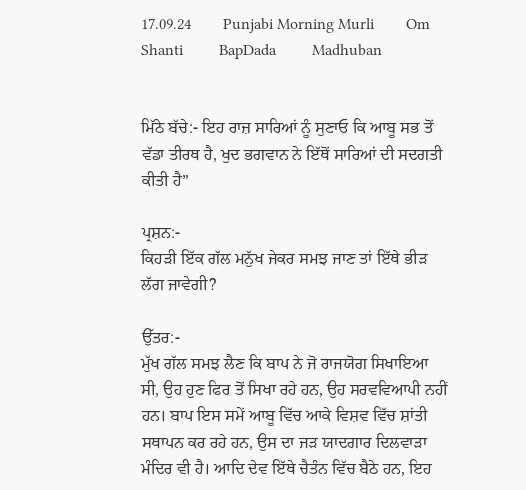17.09.24        Punjabi Morning Murli        Om Shanti         BapDada         Madhuban


ਮਿੱਠੇ ਬੱਚੇ:- ਇਹ ਰਾਜ਼ ਸਾਰਿਆਂ ਨੂੰ ਸੁਣਾਓ ਕਿ ਆਬੂ ਸਭ ਤੋਂ ਵੱਡਾ ਤੀਰਥ ਹੈ, ਖੁਦ ਭਗਵਾਨ ਨੇ ਇੱਥੋਂ ਸਾਰਿਆਂ ਦੀ ਸਦਗਤੀ ਕੀਤੀ ਹੈ”

ਪ੍ਰਸ਼ਨ:-
ਕਿਹੜੀ ਇੱਕ ਗੱਲ ਮਨੁੱਖ ਜੇਕਰ ਸਮਝ ਜਾਣ ਤਾਂ ਇੱਥੇ ਭੀੜ ਲੱਗ ਜਾਵੇਗੀ?

ਉੱਤਰ:-
ਮੁੱਖ ਗੱਲ ਸਮਝ ਲੈਣ ਕਿ ਬਾਪ ਨੇ ਜੋ ਰਾਜਯੋਗ ਸਿਖਾਇਆ ਸੀ, ਉਹ ਹੁਣ ਫਿਰ ਤੋਂ ਸਿਖਾ ਰਹੇ ਹਨ, ਉਹ ਸਰਵਵਿਆਪੀ ਨਹੀਂ ਹਨ। ਬਾਪ ਇਸ ਸਮੇਂ ਆਬੂ ਵਿੱਚ ਆਕੇ ਵਿਸ਼ਵ ਵਿੱਚ ਸ਼ਾਂਤੀ ਸਥਾਪਨ ਕਰ ਰਹੇ ਹਨ, ਉਸ ਦਾ ਜੜ ਯਾਦਗਾਰ ਦਿਲਵਾੜਾ ਮੰਦਿਰ ਵੀ ਹੈ। ਆਦਿ ਦੇਵ ਇੱਥੇ ਚੈਤੰਨ ਵਿੱਚ ਬੈਠੇ ਹਨ, ਇਹ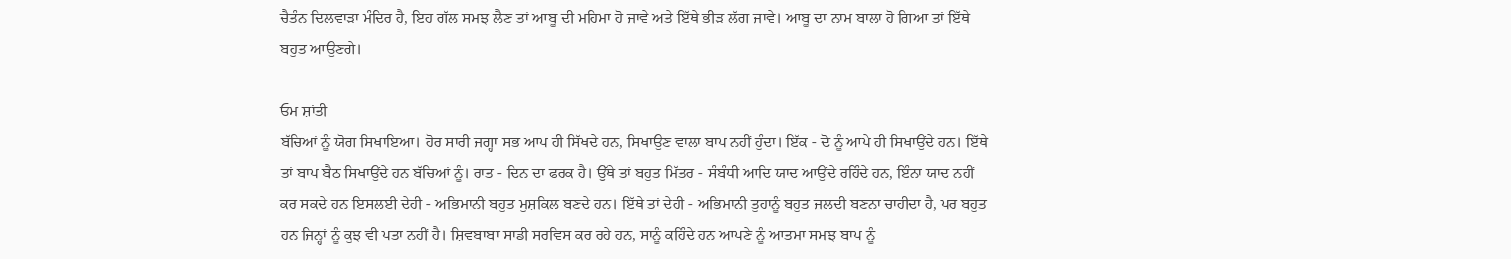ਚੈਤੰਨ ਦਿਲਵਾੜਾ ਮੰਦਿਰ ਹੈ, ਇਹ ਗੱਲ ਸਮਝ ਲੈਣ ਤਾਂ ਆਬੂ ਦੀ ਮਹਿਮਾ ਹੋ ਜਾਵੇ ਅਤੇ ਇੱਥੇ ਭੀੜ ਲੱਗ ਜਾਵੇ। ਆਬੂ ਦਾ ਨਾਮ ਬਾਲਾ ਹੋ ਗਿਆ ਤਾਂ ਇੱਥੇ ਬਹੁਤ ਆਉਣਗੇ।

ਓਮ ਸ਼ਾਂਤੀ
ਬੱਚਿਆਂ ਨੂੰ ਯੋਗ ਸਿਖਾਇਆ। ਹੋਰ ਸਾਰੀ ਜਗ੍ਹਾ ਸਭ ਆਪ ਹੀ ਸਿੱਖਦੇ ਹਨ, ਸਿਖਾਉਣ ਵਾਲਾ ਬਾਪ ਨਹੀਂ ਹੁੰਦਾ। ਇੱਕ - ਦੋ ਨੂੰ ਆਪੇ ਹੀ ਸਿਖਾਉਂਦੇ ਹਨ। ਇੱਥੇ ਤਾਂ ਬਾਪ ਬੈਠ ਸਿਖਾਉਂਦੇ ਹਨ ਬੱਚਿਆਂ ਨੂੰ। ਰਾਤ - ਦਿਨ ਦਾ ਫਰਕ ਹੈ। ਉੱਥੇ ਤਾਂ ਬਹੁਤ ਮਿੱਤਰ - ਸੰਬੰਧੀ ਆਦਿ ਯਾਦ ਆਉਂਦੇ ਰਹਿੰਦੇ ਹਨ, ਇੰਨਾ ਯਾਦ ਨਹੀਂ ਕਰ ਸਕਦੇ ਹਨ ਇਸਲਈ ਦੇਹੀ - ਅਭਿਮਾਨੀ ਬਹੁਤ ਮੁਸ਼ਕਿਲ ਬਣਦੇ ਹਨ। ਇੱਥੇ ਤਾਂ ਦੇਹੀ - ਅਭਿਮਾਨੀ ਤੁਹਾਨੂੰ ਬਹੁਤ ਜਲਦੀ ਬਣਨਾ ਚਾਹੀਦਾ ਹੈ, ਪਰ ਬਹੁਤ ਹਨ ਜਿਨ੍ਹਾਂ ਨੂੰ ਕੁਝ ਵੀ ਪਤਾ ਨਹੀਂ ਹੈ। ਸ਼ਿਵਬਾਬਾ ਸਾਡੀ ਸਰਵਿਸ ਕਰ ਰਹੇ ਹਨ, ਸਾਨੂੰ ਕਹਿੰਦੇ ਹਨ ਆਪਣੇ ਨੂੰ ਆਤਮਾ ਸਮਝ ਬਾਪ ਨੂੰ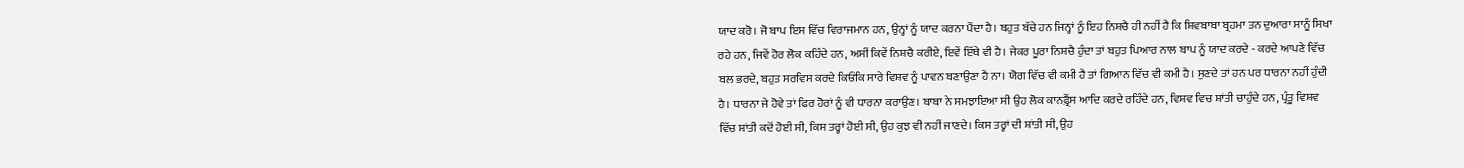ਯਾਦ ਕਰੋ। ਜੋ ਬਾਪ ਇਸ ਵਿੱਚ ਵਿਰਾਜਮਾਨ ਹਨ, ਉਨ੍ਹਾਂ ਨੂੰ ਯਾਦ ਕਰਨਾ ਪੈਂਦਾ ਹੈ। ਬਹੁਤ ਬੱਚੇ ਹਨ ਜਿਨ੍ਹਾਂ ਨੂੰ ਇਹ ਨਿਸ਼ਚੈ ਹੀ ਨਹੀਂ ਹੈ ਕਿ ਸ਼ਿਵਬਾਬਾ ਬ੍ਰਹਮਾ ਤਨ ਦੁਆਰਾ ਸਾਨੂੰ ਸਿਖਾ ਰਹੇ ਹਨ, ਜਿਵੇਂ ਹੋਰ ਲੋਕ ਕਹਿੰਦੇ ਹਨ, ਅਸੀਂ ਕਿਵੇਂ ਨਿਸ਼ਚੈ ਕਰੀਏ, ਇਵੇਂ ਇੱਥੇ ਵੀ ਹੈ। ਜੇਕਰ ਪੂਰਾ ਨਿਸ਼ਚੈ ਹੁੰਦਾ ਤਾਂ ਬਹੁਤ ਪਿਆਰ ਨਾਲ ਬਾਪ ਨੂੰ ਯਾਦ ਕਰਦੇ - ਕਰਦੇ ਆਪਣੇ ਵਿੱਚ ਬਲ ਭਰਦੇ, ਬਹੁਤ ਸਰਵਿਸ ਕਰਦੇ ਕਿਓਂਕਿ ਸਾਰੇ ਵਿਸ਼ਵ ਨੂੰ ਪਾਵਨ ਬਣਾਉਣਾ ਹੈ ਨਾ। ਯੋਗ ਵਿੱਚ ਵੀ ਕਮੀ ਹੈ ਤਾਂ ਗਿਆਨ ਵਿੱਚ ਵੀ ਕਮੀ ਹੈ। ਸੁਣਦੇ ਤਾਂ ਹਨ ਪਰ ਧਾਰਨਾ ਨਹੀਂ ਹੁੰਦੀ ਹੈ। ਧਾਰਨਾ ਜੇ ਹੋਵੇ ਤਾਂ ਫਿਰ ਹੋਰਾਂ ਨੂੰ ਵੀ ਧਾਰਨਾ ਕਰਾਉਣ। ਬਾਬਾ ਨੇ ਸਮਝਾਇਆ ਸੀ ਉਹ ਲੋਕ ਕਾਨਫ਼੍ਰੈਂਸ ਆਦਿ ਕਰਦੇ ਰਹਿੰਦੇ ਹਨ, ਵਿਸ਼ਵ ਵਿਚ ਸ਼ਾਂਤੀ ਚਾਹੁੰਦੇ ਹਨ, ਪ੍ਰੰਤੂ ਵਿਸ਼ਵ ਵਿੱਚ ਸ਼ਾਂਤੀ ਕਦੋਂ ਹੋਈ ਸੀ, ਕਿਸ ਤਰ੍ਹਾਂ ਹੋਈ ਸੀ, ਉਹ ਕੁਝ ਵੀ ਨਹੀਂ ਜਾਣਦੇ। ਕਿਸ ਤਰ੍ਹਾਂ ਦੀ ਸ਼ਾਂਤੀ ਸੀ, ਉਹ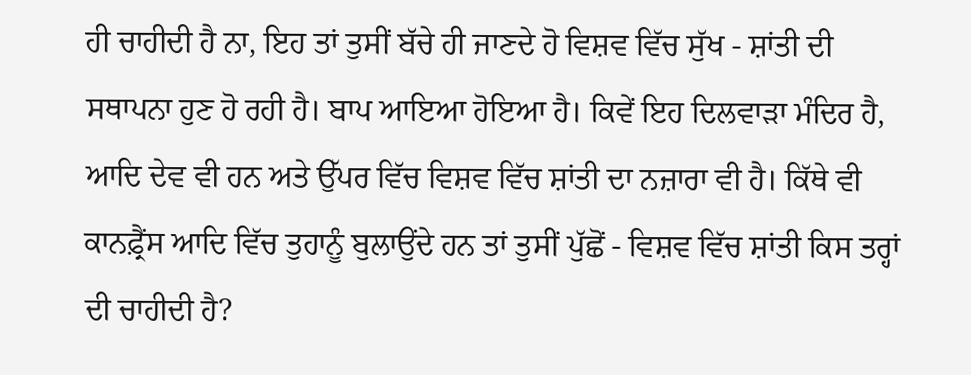ਹੀ ਚਾਹੀਦੀ ਹੈ ਨਾ, ਇਹ ਤਾਂ ਤੁਸੀਂ ਬੱਚੇ ਹੀ ਜਾਣਦੇ ਹੋ ਵਿਸ਼ਵ ਵਿੱਚ ਸੁੱਖ - ਸ਼ਾਂਤੀ ਦੀ ਸਥਾਪਨਾ ਹੁਣ ਹੋ ਰਹੀ ਹੈ। ਬਾਪ ਆਇਆ ਹੋਇਆ ਹੈ। ਕਿਵੇਂ ਇਹ ਦਿਲਵਾੜਾ ਮੰਦਿਰ ਹੈ, ਆਦਿ ਦੇਵ ਵੀ ਹਨ ਅਤੇ ਉੱਪਰ ਵਿੱਚ ਵਿਸ਼ਵ ਵਿੱਚ ਸ਼ਾਂਤੀ ਦਾ ਨਜ਼ਾਰਾ ਵੀ ਹੈ। ਕਿੱਥੇ ਵੀ ਕਾਨਫ਼੍ਰੈਂਸ ਆਦਿ ਵਿੱਚ ਤੁਹਾਨੂੰ ਬੁਲਾਉਂਦੇ ਹਨ ਤਾਂ ਤੁਸੀਂ ਪੁੱਛੋਂ - ਵਿਸ਼ਵ ਵਿੱਚ ਸ਼ਾਂਤੀ ਕਿਸ ਤਰ੍ਹਾਂ ਦੀ ਚਾਹੀਦੀ ਹੈ?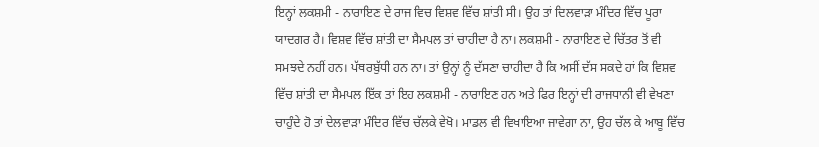ਇਨ੍ਹਾਂ ਲਕਸ਼ਮੀ - ਨਾਰਾਇਣ ਦੇ ਰਾਜ ਵਿਚ ਵਿਸ਼ਵ ਵਿੱਚ ਸ਼ਾਂਤੀ ਸੀ। ਉਹ ਤਾਂ ਦਿਲਵਾੜਾ ਮੰਦਿਰ ਵਿੱਚ ਪੂਰਾ ਯਾਦਗਰ ਹੈ। ਵਿਸ਼ਵ ਵਿੱਚ ਸ਼ਾਂਤੀ ਦਾ ਸੈਮਪਲ ਤਾਂ ਚਾਹੀਦਾ ਹੈ ਨਾ। ਲਕਸ਼ਮੀ - ਨਾਰਾਇਣ ਦੇ ਚਿੱਤਰ ਤੋਂ ਵੀ ਸਮਝਦੇ ਨਹੀਂ ਹਨ। ਪੱਥਰਬੁੱਧੀ ਹਨ ਨਾ। ਤਾਂ ਉਨ੍ਹਾਂ ਨੂੰ ਦੱਸਣਾ ਚਾਹੀਦਾ ਹੈ ਕਿ ਅਸੀਂ ਦੱਸ ਸਕਦੇ ਹਾਂ ਕਿ ਵਿਸ਼ਵ ਵਿੱਚ ਸ਼ਾਂਤੀ ਦਾ ਸੈਮਪਲ ਇੱਕ ਤਾਂ ਇਹ ਲਕਸ਼ਮੀ - ਨਾਰਾਇਣ ਹਨ ਅਤੇ ਫਿਰ ਇਨ੍ਹਾਂ ਦੀ ਰਾਜਧਾਨੀ ਵੀ ਵੇਖਣਾ ਚਾਹੁੰਦੇ ਹੋ ਤਾਂ ਦੇਲਵਾੜਾ ਮੰਦਿਰ ਵਿੱਚ ਚੱਲਕੇ ਵੇਖੋ। ਮਾਡਲ ਵੀ ਵਿਖਾਇਆ ਜਾਵੇਗਾ ਨਾ, ਉਹ ਚੱਲ ਕੇ ਆਬੂ ਵਿੱਚ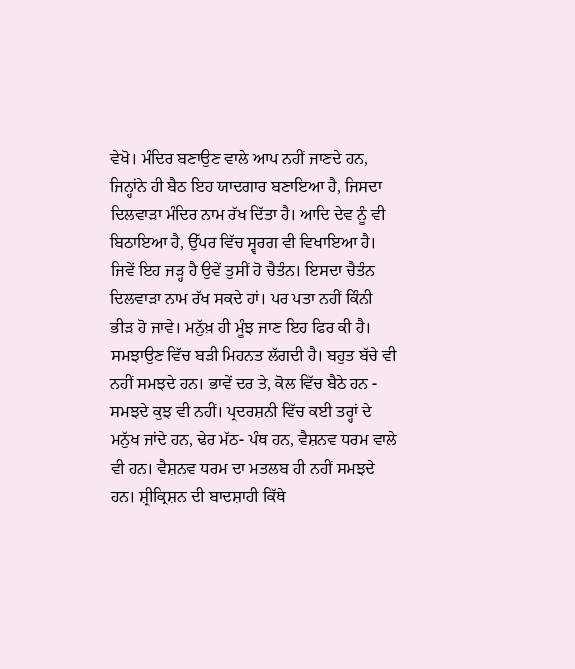ਵੇਖੋ। ਮੰਦਿਰ ਬਣਾਉਣ ਵਾਲੇ ਆਪ ਨਹੀਂ ਜਾਣਦੇ ਹਨ, ਜਿਨ੍ਹਾਂਨੇ ਹੀ ਬੈਠ ਇਹ ਯਾਦਗਾਰ ਬਣਾਇਆ ਹੈ, ਜਿਸਦਾ ਦਿਲਵਾੜਾ ਮੰਦਿਰ ਨਾਮ ਰੱਖ ਦਿੱਤਾ ਹੈ। ਆਦਿ ਦੇਵ ਨੂੰ ਵੀ ਬਿਠਾਇਆ ਹੈ, ਉੱਪਰ ਵਿੱਚ ਸ੍ਵਰਗ ਵੀ ਵਿਖਾਇਆ ਹੈ। ਜਿਵੇਂ ਇਹ ਜੜ੍ਹ ਹੈ ਉਵੇਂ ਤੁਸੀਂ ਹੋ ਚੈਤੰਨ। ਇਸਦਾ ਚੈਤੰਨ ਦਿਲਵਾੜਾ ਨਾਮ ਰੱਖ ਸਕਦੇ ਹਾਂ। ਪਰ ਪਤਾ ਨਹੀਂ ਕਿੰਨੀ ਭੀੜ ਹੋ ਜਾਵੇ। ਮਨੁੱਖ਼ ਹੀ ਮੂੰਝ ਜਾਣ ਇਹ ਫਿਰ ਕੀ ਹੈ। ਸਮਝਾਉਣ ਵਿੱਚ ਬੜੀ ਮਿਹਨਤ ਲੱਗਦੀ ਹੈ। ਬਹੁਤ ਬੱਚੇ ਵੀ ਨਹੀਂ ਸਮਝਦੇ ਹਨ। ਭਾਵੇਂ ਦਰ ਤੇ, ਕੋਲ ਵਿੱਚ ਬੈਠੇ ਹਨ - ਸਮਝਦੇ ਕੁਝ ਵੀ ਨਹੀਂ। ਪ੍ਰਦਰਸ਼ਨੀ ਵਿੱਚ ਕਈ ਤਰ੍ਹਾਂ ਦੇ ਮਨੁੱਖ ਜਾਂਦੇ ਹਨ, ਢੇਰ ਮੱਠ- ਪੰਥ ਹਨ, ਵੈਸ਼ਨਵ ਧਰਮ ਵਾਲੇ ਵੀ ਹਨ। ਵੈਸ਼ਨਵ ਧਰਮ ਦਾ ਮਤਲਬ ਹੀ ਨਹੀਂ ਸਮਝਦੇ ਹਨ। ਸ਼੍ਰੀਕ੍ਰਿਸ਼ਨ ਦੀ ਬਾਦਸ਼ਾਹੀ ਕਿੱਥੇ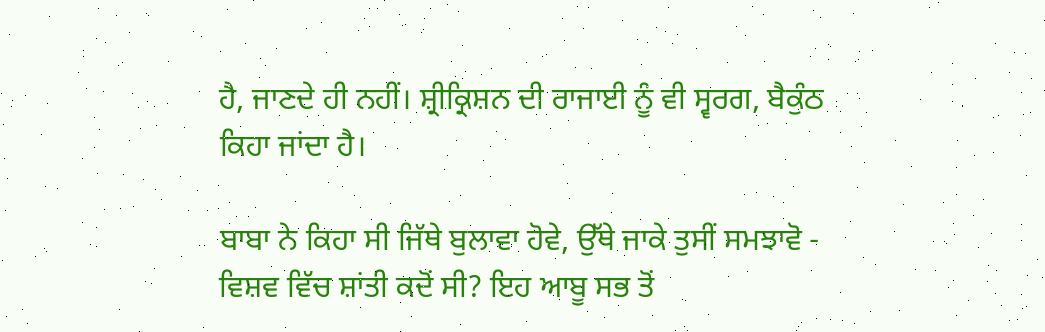ਹੈ, ਜਾਣਦੇ ਹੀ ਨਹੀਂ। ਸ਼੍ਰੀਕ੍ਰਿਸ਼ਨ ਦੀ ਰਾਜਾਈ ਨੂੰ ਵੀ ਸ੍ਵਰਗ, ਬੈਕੁੰਠ ਕਿਹਾ ਜਾਂਦਾ ਹੈ।

ਬਾਬਾ ਨੇ ਕਿਹਾ ਸੀ ਜਿੱਥੇ ਬੁਲਾਵਾ ਹੋਵੇ, ਉੱਥੇ ਜਾਕੇ ਤੁਸੀਂ ਸਮਝਾਵੋ - ਵਿਸ਼ਵ ਵਿੱਚ ਸ਼ਾਂਤੀ ਕਦੋਂ ਸੀ? ਇਹ ਆਬੂ ਸਭ ਤੋਂ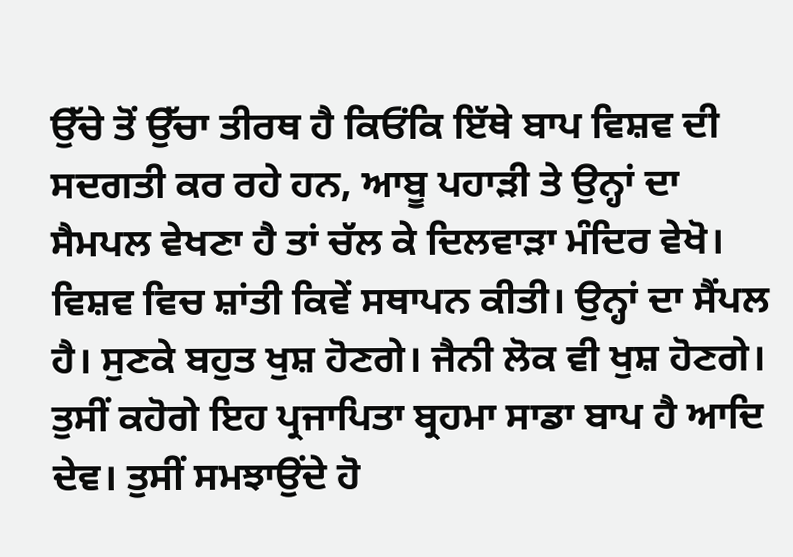ਉੱਚੇ ਤੋਂ ਉੱਚਾ ਤੀਰਥ ਹੈ ਕਿਓਂਕਿ ਇੱਥੇ ਬਾਪ ਵਿਸ਼ਵ ਦੀ ਸਦਗਤੀ ਕਰ ਰਹੇ ਹਨ, ਆਬੂ ਪਹਾੜੀ ਤੇ ਉਨ੍ਹਾਂ ਦਾ ਸੈਮਪਲ ਵੇਖਣਾ ਹੈ ਤਾਂ ਚੱਲ ਕੇ ਦਿਲਵਾੜਾ ਮੰਦਿਰ ਵੇਖੋ। ਵਿਸ਼ਵ ਵਿਚ ਸ਼ਾਂਤੀ ਕਿਵੇਂ ਸਥਾਪਨ ਕੀਤੀ। ਉਨ੍ਹਾਂ ਦਾ ਸੈਂਪਲ ਹੈ। ਸੁਣਕੇ ਬਹੁਤ ਖੁਸ਼ ਹੋਣਗੇ। ਜੈਨੀ ਲੋਕ ਵੀ ਖੁਸ਼ ਹੋਣਗੇ। ਤੁਸੀਂ ਕਹੋਗੇ ਇਹ ਪ੍ਰਜਾਪਿਤਾ ਬ੍ਰਹਮਾ ਸਾਡਾ ਬਾਪ ਹੈ ਆਦਿ ਦੇਵ। ਤੁਸੀਂ ਸਮਝਾਉਂਦੇ ਹੋ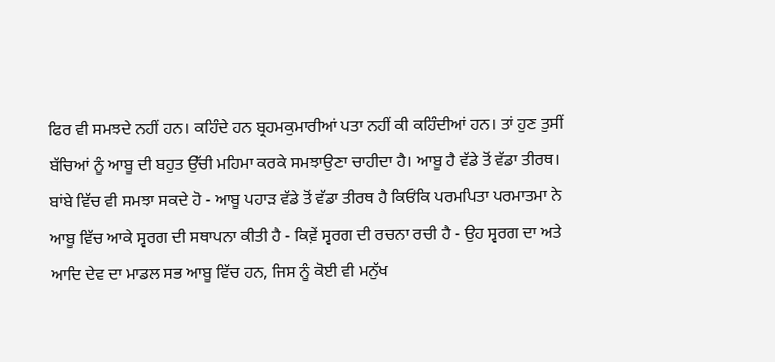ਫਿਰ ਵੀ ਸਮਝਦੇ ਨਹੀਂ ਹਨ। ਕਹਿੰਦੇ ਹਨ ਬ੍ਰਹਮਕੁਮਾਰੀਆਂ ਪਤਾ ਨਹੀਂ ਕੀ ਕਹਿੰਦੀਆਂ ਹਨ। ਤਾਂ ਹੁਣ ਤੁਸੀਂ ਬੱਚਿਆਂ ਨੂੰ ਆਬੂ ਦੀ ਬਹੁਤ ਉੱਚੀ ਮਹਿਮਾ ਕਰਕੇ ਸਮਝਾਉਣਾ ਚਾਹੀਦਾ ਹੈ। ਆਬੂ ਹੈ ਵੱਡੇ ਤੋਂ ਵੱਡਾ ਤੀਰਥ। ਬਾਂਬੇ ਵਿੱਚ ਵੀ ਸਮਝਾ ਸਕਦੇ ਹੋ - ਆਬੂ ਪਹਾੜ ਵੱਡੇ ਤੋਂ ਵੱਡਾ ਤੀਰਥ ਹੈ ਕਿਓਂਕਿ ਪਰਮਪਿਤਾ ਪਰਮਾਤਮਾ ਨੇ ਆਬੂ ਵਿੱਚ ਆਕੇ ਸ੍ਵਰਗ ਦੀ ਸਥਾਪਨਾ ਕੀਤੀ ਹੈ - ਕਿਵ਼ੇਂ ਸ੍ਵਰਗ ਦੀ ਰਚਨਾ ਰਚੀ ਹੈ - ਉਹ ਸ੍ਵਰਗ ਦਾ ਅਤੇ ਆਦਿ ਦੇਵ ਦਾ ਮਾਡਲ ਸਭ ਆਬੂ ਵਿੱਚ ਹਨ, ਜਿਸ ਨੂੰ ਕੋਈ ਵੀ ਮਨੁੱਖ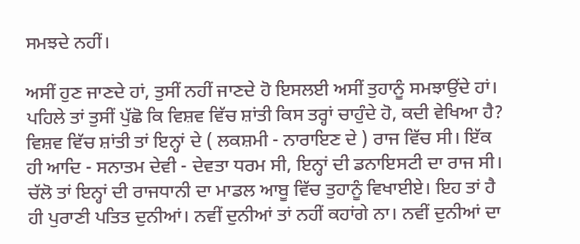ਸਮਝਦੇ ਨਹੀਂ।

ਅਸੀਂ ਹੁਣ ਜਾਣਦੇ ਹਾਂ, ਤੁਸੀਂ ਨਹੀਂ ਜਾਣਦੇ ਹੋ ਇਸਲਈ ਅਸੀਂ ਤੁਹਾਨੂੰ ਸਮਝਾਉਂਦੇ ਹਾਂ। ਪਹਿਲੇ ਤਾਂ ਤੁਸੀਂ ਪੁੱਛੋ ਕਿ ਵਿਸ਼ਵ ਵਿੱਚ ਸ਼ਾਂਤੀ ਕਿਸ ਤਰ੍ਹਾਂ ਚਾਹੁੰਦੇ ਹੋ, ਕਦੀ ਵੇਖਿਆ ਹੈ? ਵਿਸ਼ਵ ਵਿੱਚ ਸ਼ਾਂਤੀ ਤਾਂ ਇਨ੍ਹਾਂ ਦੇ ( ਲਕਸ਼ਮੀ - ਨਾਰਾਇਣ ਦੇ ) ਰਾਜ ਵਿੱਚ ਸੀ। ਇੱਕ ਹੀ ਆਦਿ - ਸਨਾਤਮ ਦੇਵੀ - ਦੇਵਤਾ ਧਰਮ ਸੀ, ਇਨ੍ਹਾਂ ਦੀ ਡਨਾਇਸਟੀ ਦਾ ਰਾਜ ਸੀ। ਚੱਲੋ ਤਾਂ ਇਨ੍ਹਾਂ ਦੀ ਰਾਜਧਾਨੀ ਦਾ ਮਾਡਲ ਆਬੂ ਵਿੱਚ ਤੁਹਾਨੂੰ ਵਿਖਾਈਏ। ਇਹ ਤਾਂ ਹੈ ਹੀ ਪੁਰਾਣੀ ਪਤਿਤ ਦੁਨੀਆਂ। ਨਵੀਂ ਦੁਨੀਆਂ ਤਾਂ ਨਹੀਂ ਕਹਾਂਗੇ ਨਾ। ਨਵੀਂ ਦੁਨੀਆਂ ਦਾ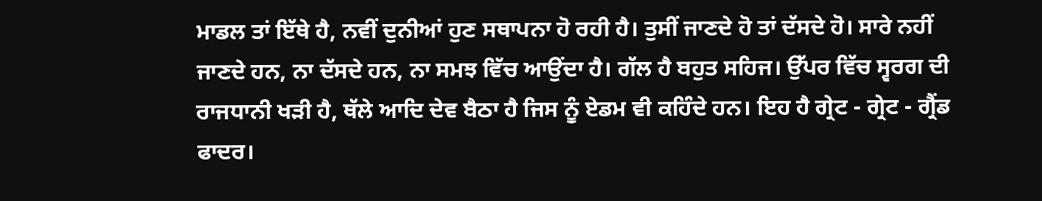ਮਾਡਲ ਤਾਂ ਇੱਥੇ ਹੈ, ਨਵੀਂ ਦੁਨੀਆਂ ਹੁਣ ਸਥਾਪਨਾ ਹੋ ਰਹੀ ਹੈ। ਤੁਸੀਂ ਜਾਣਦੇ ਹੋ ਤਾਂ ਦੱਸਦੇ ਹੋ। ਸਾਰੇ ਨਹੀਂ ਜਾਣਦੇ ਹਨ, ਨਾ ਦੱਸਦੇ ਹਨ, ਨਾ ਸਮਝ ਵਿੱਚ ਆਉਂਦਾ ਹੈ। ਗੱਲ ਹੈ ਬਹੁਤ ਸਹਿਜ। ਉੱਪਰ ਵਿੱਚ ਸ੍ਵਰਗ ਦੀ ਰਾਜਧਾਨੀ ਖੜੀ ਹੈ, ਥੱਲੇ ਆਦਿ ਦੇਵ ਬੈਠਾ ਹੈ ਜਿਸ ਨੂੰ ਏਡਮ ਵੀ ਕਹਿੰਦੇ ਹਨ। ਇਹ ਹੈ ਗ੍ਰੇਟ - ਗ੍ਰੇਟ - ਗ੍ਰੈਂਡ ਫਾਦਰ।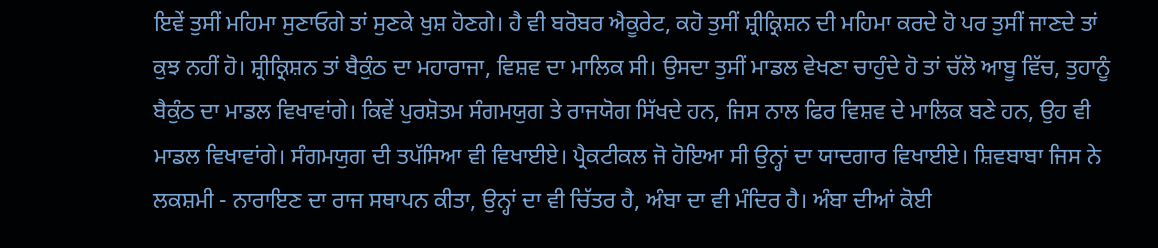ਇਵੇਂ ਤੁਸੀਂ ਮਹਿਮਾ ਸੁਣਾਓਗੇ ਤਾਂ ਸੁਣਕੇ ਖੁਸ਼ ਹੋਣਗੇ। ਹੈ ਵੀ ਬਰੋਬਰ ਐਕੂਰੇਟ, ਕਹੋ ਤੁਸੀਂ ਸ਼੍ਰੀਕ੍ਰਿਸ਼ਨ ਦੀ ਮਹਿਮਾ ਕਰਦੇ ਹੋ ਪਰ ਤੁਸੀਂ ਜਾਣਦੇ ਤਾਂ ਕੁਝ ਨਹੀਂ ਹੋ। ਸ਼੍ਰੀਕ੍ਰਿਸ਼ਨ ਤਾਂ ਬੈਕੁੰਠ ਦਾ ਮਹਾਰਾਜਾ, ਵਿਸ਼ਵ ਦਾ ਮਾਲਿਕ ਸੀ। ਉਸਦਾ ਤੁਸੀਂ ਮਾਡਲ ਵੇਖਣਾ ਚਾਹੁੰਦੇ ਹੋ ਤਾਂ ਚੱਲੋ ਆਬੂ ਵਿੱਚ, ਤੁਹਾਨੂੰ ਬੈਕੁੰਠ ਦਾ ਮਾਡਲ ਵਿਖਾਵਾਂਗੇ। ਕਿਵੇਂ ਪੁਰਸ਼ੋਤਮ ਸੰਗਮਯੁਗ ਤੇ ਰਾਜਯੋਗ ਸਿੱਖਦੇ ਹਨ, ਜਿਸ ਨਾਲ ਫਿਰ ਵਿਸ਼ਵ ਦੇ ਮਾਲਿਕ ਬਣੇ ਹਨ, ਉਹ ਵੀ ਮਾਡਲ ਵਿਖਾਵਾਂਗੇ। ਸੰਗਮਯੁਗ ਦੀ ਤਪੱਸਿਆ ਵੀ ਵਿਖਾਈਏ। ਪ੍ਰੈਕਟੀਕਲ ਜੋ ਹੋਇਆ ਸੀ ਉਨ੍ਹਾਂ ਦਾ ਯਾਦਗਾਰ ਵਿਖਾਈਏ। ਸ਼ਿਵਬਾਬਾ ਜਿਸ ਨੇ ਲਕਸ਼ਮੀ - ਨਾਰਾਇਣ ਦਾ ਰਾਜ ਸਥਾਪਨ ਕੀਤਾ, ਉਨ੍ਹਾਂ ਦਾ ਵੀ ਚਿੱਤਰ ਹੈ, ਅੰਬਾ ਦਾ ਵੀ ਮੰਦਿਰ ਹੈ। ਅੰਬਾ ਦੀਆਂ ਕੋਈ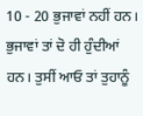10 - 20 ਭੁਜਾਵਾਂ ਨਹੀਂ ਹਨ। ਭੁਜਾਵਾਂ ਤਾਂ ਦੋ ਹੀ ਹੁੰਦੀਆਂ ਹਨ। ਤੁਸੀਂ ਆਓ ਤਾਂ ਤੁਹਾਨੂੰ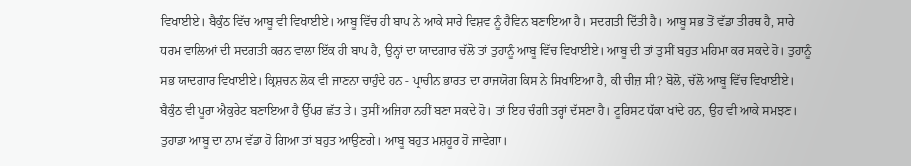ਵਿਖਾਈਏ। ਬੈਕੁੰਠ ਵਿੱਚ ਆਬੂ ਵੀ ਵਿਖਾਈਏ। ਆਬੂ ਵਿੱਚ ਹੀ ਬਾਪ ਨੇ ਆਕੇ ਸਾਰੇ ਵਿਸ਼ਵ ਨੂੰ ਹੈਵਿਨ ਬਣਾਇਆ ਹੈ। ਸਦਗਤੀ ਦਿੱਤੀ ਹੈ। ਆਬੂ ਸਭ ਤੋਂ ਵੱਡਾ ਤੀਰਥ ਹੈ, ਸਾਰੇ ਧਰਮ ਵਾਲਿਆਂ ਦੀ ਸਦਗਤੀ ਕਰਨ ਵਾਲਾ ਇੱਕ ਹੀ ਬਾਪ ਹੈ, ਉਨ੍ਹਾਂ ਦਾ ਯਾਦਗਾਰ ਚੱਲੋ ਤਾਂ ਤੁਹਾਨੂੰ ਆਬੂ ਵਿੱਚ ਵਿਖਾਈਏ। ਆਬੂ ਦੀ ਤਾਂ ਤੁਸੀਂ ਬਹੁਤ ਮਹਿਮਾ ਕਰ ਸਕਦੇ ਹੋ। ਤੁਹਾਨੂੰ ਸਭ ਯਾਦਗਾਰ ਵਿਖਾਈਏ। ਕ੍ਰਿਸ਼ਚਨ ਲੋਕ ਵੀ ਜਾਣਨਾ ਚਾਹੁੰਦੇ ਹਨ - ਪ੍ਰਾਚੀਨ ਭਾਰਤ ਦਾ ਰਾਜਯੋਗ ਕਿਸ ਨੇ ਸਿਖਾਇਆ ਹੈ, ਕੀ ਚੀਜ਼ ਸੀ? ਬੋਲੋ, ਚੱਲੋ ਆਬੂ ਵਿੱਚ ਵਿਖਾਈਏ। ਬੈਕੁੰਠ ਵੀ ਪੂਰਾ ਐਕੁਰੇਟ ਬਣਾਇਆ ਹੈ ਉੱਪਰ ਛੱਤ ਤੇ। ਤੁਸੀਂ ਅਜਿਹਾ ਨਹੀਂ ਬਣਾ ਸਕਦੇ ਹੋ। ਤਾਂ ਇਹ ਚੰਗੀ ਤਰ੍ਹਾਂ ਦੱਸਣਾ ਹੈ। ਟੂਰਿਸਟ ਧੱਕਾ ਖਾਂਦੇ ਹਨ, ਉਹ ਵੀ ਆਕੇ ਸਮਝਣ। ਤੁਹਾਡਾ ਆਬੂ ਦਾ ਨਾਮ ਵੱਡਾ ਹੋ ਗਿਆ ਤਾਂ ਬਹੁਤ ਆਉਣਗੇ। ਆਬੂ ਬਹੁਤ ਮਸ਼ਹੂਰ ਹੋ ਜਾਵੇਗਾ।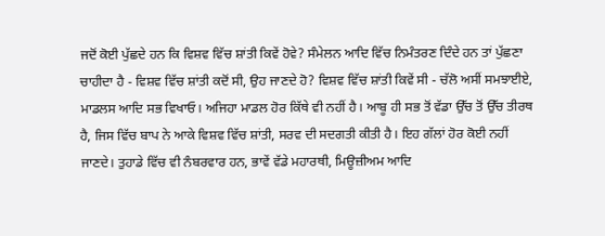ਜਦੋਂ ਕੋਈ ਪੁੱਛਦੇ ਹਨ ਕਿ ਵਿਸ਼ਵ ਵਿੱਚ ਸ਼ਾਂਤੀ ਕਿਵੇਂ ਹੋਵੇ? ਸੰਮੇਲਨ ਆਦਿ ਵਿੱਚ ਨਿਮੰਤਰਣ ਦਿੰਦੇ ਹਨ ਤਾਂ ਪੁੱਛਣਾ ਚਾਹੀਦਾ ਹੈ - ਵਿਸ਼ਵ ਵਿੱਚ ਸ਼ਾਂਤੀ ਕਦੋਂ ਸੀ, ਉਹ ਜਾਣਦੇ ਹੋ? ਵਿਸ਼ਵ ਵਿੱਚ ਸ਼ਾਂਤੀ ਕਿਵੇਂ ਸੀ - ਚੱਲੋ ਅਸੀਂ ਸਮਝਾਈਏ, ਮਾਡਲਸ ਆਦਿ ਸਭ ਵਿਖਾਓ। ਅਜਿਹਾ ਮਾਡਲ ਹੋਰ ਕਿੱਥੇ ਵੀ ਨਹੀਂ ਹੈ। ਆਬੂ ਹੀ ਸਭ ਤੋਂ ਵੱਡਾ ਉੱਚ ਤੋਂ ਉੱਚ ਤੀਰਥ ਹੈ, ਜਿਸ ਵਿੱਚ ਬਾਪ ਨੇ ਆਕੇ ਵਿਸ਼ਵ ਵਿੱਚ ਸ਼ਾਂਤੀ, ਸਰਵ ਦੀ ਸਦਗਤੀ ਕੀਤੀ ਹੈ। ਇਹ ਗੱਲਾਂ ਹੋਰ ਕੋਈ ਨਹੀਂ ਜਾਣਦੇ। ਤੁਹਾਡੇ ਵਿੱਚ ਵੀ ਨੰਬਰਵਾਰ ਹਨ, ਭਾਵੇਂ ਵੱਡੇ ਮਹਾਰਥੀ, ਮਿਊਜ਼ੀਅਮ ਆਦਿ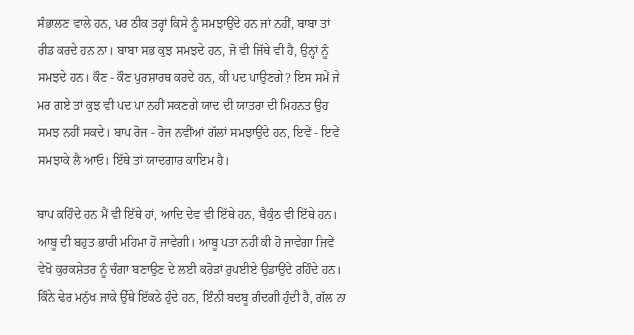ਸੰਭਾਲਣ ਵਾਲੇ ਹਨ, ਪਰ ਠੀਕ ਤਰ੍ਹਾਂ ਕਿਸੇ ਨੂੰ ਸਮਝਾਉਂਦੇ ਹਨ ਜਾਂ ਨਹੀਂ, ਬਾਬਾ ਤਾਂ ਰੀਡ ਕਰਦੇ ਹਨ ਨਾ। ਬਾਬਾ ਸਭ ਕੁਝ ਸਮਝਦੇ ਹਨ, ਜੋ ਵੀ ਜਿੱਥੇ ਵੀ ਹੈ, ਉਨ੍ਹਾਂ ਨੂੰ ਸਮਝਦੇ ਹਨ। ਕੌਣ - ਕੌਣ ਪੁਰਸ਼ਾਰਥ ਕਰਦੇ ਹਨ, ਕੀ ਪਦ ਪਾਉਣਗੇ? ਇਸ ਸਮੇਂ ਜੇ ਮਰ ਗਏ ਤਾਂ ਕੁਝ ਵੀ ਪਦ ਪਾ ਨਹੀਂ ਸਕਣਗੇ ਯਾਦ ਦੀ ਯਾਤਰਾ ਦੀ ਮਿਹਨਤ ਉਹ ਸਮਝ ਨਹੀਂ ਸਕਦੇ। ਬਾਪ ਰੋਜ - ਰੋਜ ਨਵੀਂਆਂ ਗੱਲਾਂ ਸਮਝਾਉਂਦੇ ਹਨ, ਇਵੇਂ - ਇਵੇਂ ਸਮਝਾਕੇ ਲੈ ਆਓ। ਇੱਥੇ ਤਾਂ ਯਾਦਗਾਰ ਕਾਇਮ ਹੈ।

ਬਾਪ ਕਹਿੰਦੇ ਹਨ ਮੈਂ ਵੀ ਇੱਥੇ ਹਾਂ, ਆਦਿ ਦੇਵ ਵੀ ਇੱਥੇ ਹਨ, ਬੈਕੁੰਠ ਵੀ ਇੱਥੇ ਹਨ। ਆਬੂ ਦੀ ਬਹੁਤ ਭਾਰੀ ਮਹਿਮਾ ਹੋ ਜਾਵੇਗੀ। ਆਬੂ ਪਤਾ ਨਹੀਂ ਕੀ ਹੋ ਜਾਵੇਗਾ ਜਿਵੇਂ ਵੇਖੋ ਕੁਰਕਸ਼ੇਤਰ ਨੂੰ ਚੰਗਾ ਬਣਾਉਣ ਦੇ ਲਈ ਕਰੋੜਾਂ ਰੁਪਈਏ ਉਡਾਉਂਦੇ ਰਹਿੰਦੇ ਹਨ। ਕਿੰਨੇ ਢੇਰ ਮਨੁੱਖ ਜਾਕੇ ਉੱਥੇ ਇੱਕਠੇ ਹੁੰਦੇ ਹਨ, ਇੰਨੀ ਬਦਬੂ ਗੰਦਗੀ ਹੁੰਦੀ ਹੈ, ਗੱਲ ਨਾ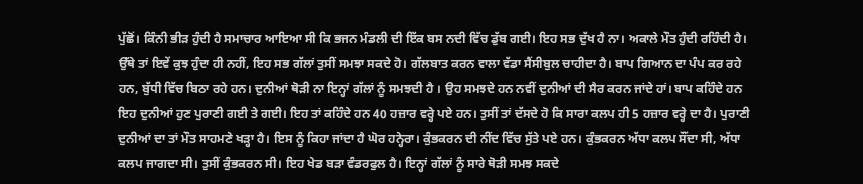ਪੁੱਛੋਂ। ਕਿੰਨੀ ਭੀੜ ਹੁੰਦੀ ਹੈ ਸਮਾਚਾਰ ਆਇਆ ਸੀ ਕਿ ਭਜਨ ਮੰਡਲੀ ਦੀ ਇੱਕ ਬਸ ਨਦੀ ਵਿੱਚ ਡੁੱਬ ਗਈ। ਇਹ ਸਭ ਦੁੱਖ ਹੈ ਨਾ। ਅਕਾਲੇ ਮੌਤ ਹੁੰਦੀ ਰਹਿੰਦੀ ਹੈ। ਉੱਥੇ ਤਾਂ ਇਵੇਂ ਕੁਝ ਹੁੰਦਾ ਹੀ ਨਹੀਂ, ਇਹ ਸਭ ਗੱਲਾਂ ਤੁਸੀਂ ਸਮਝਾ ਸਕਦੇ ਹੋ। ਗੱਲਬਾਤ ਕਰਨ ਵਾਲਾ ਵੱਡਾ ਸੈਂਸੀਬੁਲ ਚਾਹੀਦਾ ਹੈ। ਬਾਪ ਗਿਆਨ ਦਾ ਪੰਪ ਕਰ ਰਹੇ ਹਨ, ਬੁੱਧੀ ਵਿੱਚ ਬਿਠਾ ਰਹੇ ਹਨ। ਦੁਨੀਆਂ ਥੋੜੀ ਨਾ ਇਨ੍ਹਾਂ ਗੱਲਾਂ ਨੂੰ ਸਮਝਦੀ ਹੈ । ਉਹ ਸਮਝਦੇ ਹਨ ਨਵੀਂ ਦੁਨੀਆਂ ਦੀ ਸੈਰ ਕਰਨ ਜਾਂਦੇ ਹਾਂ। ਬਾਪ ਕਹਿੰਦੇ ਹਨ ਇਹ ਦੁਨੀਆਂ ਹੁਣ ਪੁਰਾਣੀ ਗਈ ਤੇ ਗਈ। ਇਹ ਤਾਂ ਕਹਿੰਦੇ ਹਨ 40 ਹਜ਼ਾਰ ਵਰ੍ਹੇ ਪਏ ਹਨ। ਤੁਸੀਂ ਤਾਂ ਦੱਸਦੇ ਹੋ ਕਿ ਸਾਰਾ ਕਲਪ ਹੀ 5 ਹਜ਼ਾਰ ਵਰ੍ਹੇ ਦਾ ਹੈ। ਪੁਰਾਣੀ ਦੁਨੀਆਂ ਦਾ ਤਾਂ ਮੌਤ ਸਾਹਮਣੇ ਖੜ੍ਹਾ ਹੈ। ਇਸ ਨੂੰ ਕਿਹਾ ਜਾਂਦਾ ਹੈ ਘੋਰ ਹਨ੍ਹੇਰਾ। ਕੁੰਭਕਰਨ ਦੀ ਨੀਂਦ ਵਿੱਚ ਸੁੱਤੇ ਪਏ ਹਨ। ਕੁੰਭਕਰਨ ਅੱਧਾ ਕਲਪ ਸੌਂਦਾ ਸੀ, ਅੱਧਾ ਕਲਪ ਜਾਗਦਾ ਸੀ। ਤੁਸੀਂ ਕੁੰਭਕਰਨ ਸੀ। ਇਹ ਖੇਡ ਬੜਾ ਵੰਡਰਫੁਲ ਹੈ। ਇਨ੍ਹਾਂ ਗੱਲਾਂ ਨੂੰ ਸਾਰੇ ਥੋੜੀ ਸਮਝ ਸਕਦੇ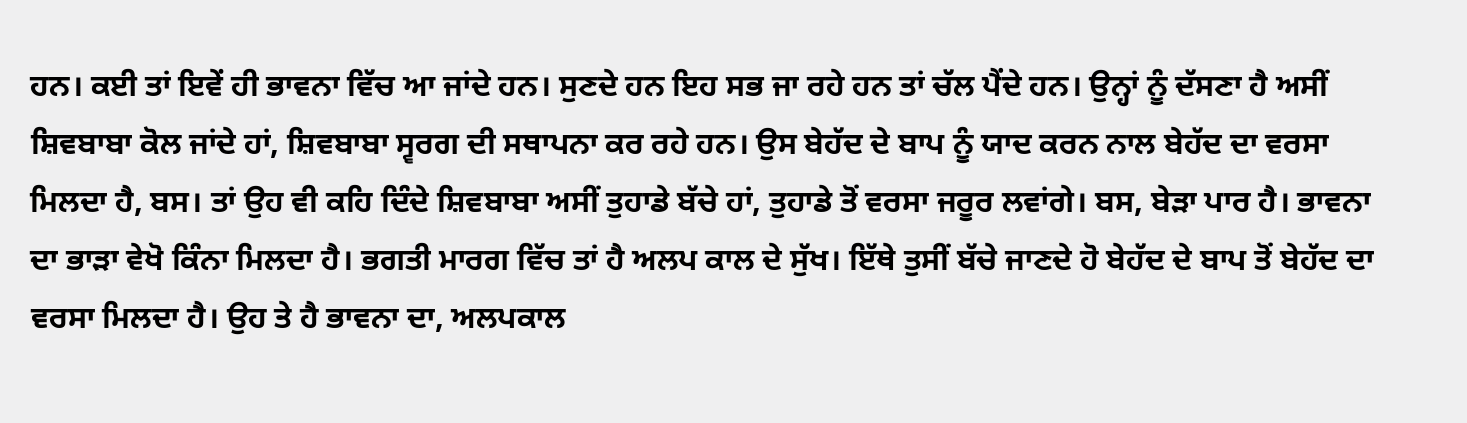ਹਨ। ਕਈ ਤਾਂ ਇਵੇਂ ਹੀ ਭਾਵਨਾ ਵਿੱਚ ਆ ਜਾਂਦੇ ਹਨ। ਸੁਣਦੇ ਹਨ ਇਹ ਸਭ ਜਾ ਰਹੇ ਹਨ ਤਾਂ ਚੱਲ ਪੈਂਦੇ ਹਨ। ਉਨ੍ਹਾਂ ਨੂੰ ਦੱਸਣਾ ਹੈ ਅਸੀਂ ਸ਼ਿਵਬਾਬਾ ਕੋਲ ਜਾਂਦੇ ਹਾਂ, ਸ਼ਿਵਬਾਬਾ ਸ੍ਵਰਗ ਦੀ ਸਥਾਪਨਾ ਕਰ ਰਹੇ ਹਨ। ਉਸ ਬੇਹੱਦ ਦੇ ਬਾਪ ਨੂੰ ਯਾਦ ਕਰਨ ਨਾਲ ਬੇਹੱਦ ਦਾ ਵਰਸਾ ਮਿਲਦਾ ਹੈ, ਬਸ। ਤਾਂ ਉਹ ਵੀ ਕਹਿ ਦਿੰਦੇ ਸ਼ਿਵਬਾਬਾ ਅਸੀਂ ਤੁਹਾਡੇ ਬੱਚੇ ਹਾਂ, ਤੁਹਾਡੇ ਤੋਂ ਵਰਸਾ ਜਰੂਰ ਲਵਾਂਗੇ। ਬਸ, ਬੇੜਾ ਪਾਰ ਹੈ। ਭਾਵਨਾ ਦਾ ਭਾੜਾ ਵੇਖੋ ਕਿੰਨਾ ਮਿਲਦਾ ਹੈ। ਭਗਤੀ ਮਾਰਗ ਵਿੱਚ ਤਾਂ ਹੈ ਅਲਪ ਕਾਲ ਦੇ ਸੁੱਖ। ਇੱਥੇ ਤੁਸੀਂ ਬੱਚੇ ਜਾਣਦੇ ਹੋ ਬੇਹੱਦ ਦੇ ਬਾਪ ਤੋਂ ਬੇਹੱਦ ਦਾ ਵਰਸਾ ਮਿਲਦਾ ਹੈ। ਉਹ ਤੇ ਹੈ ਭਾਵਨਾ ਦਾ, ਅਲਪਕਾਲ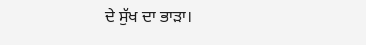ਦੇ ਸੁੱਖ ਦਾ ਭਾੜਾ।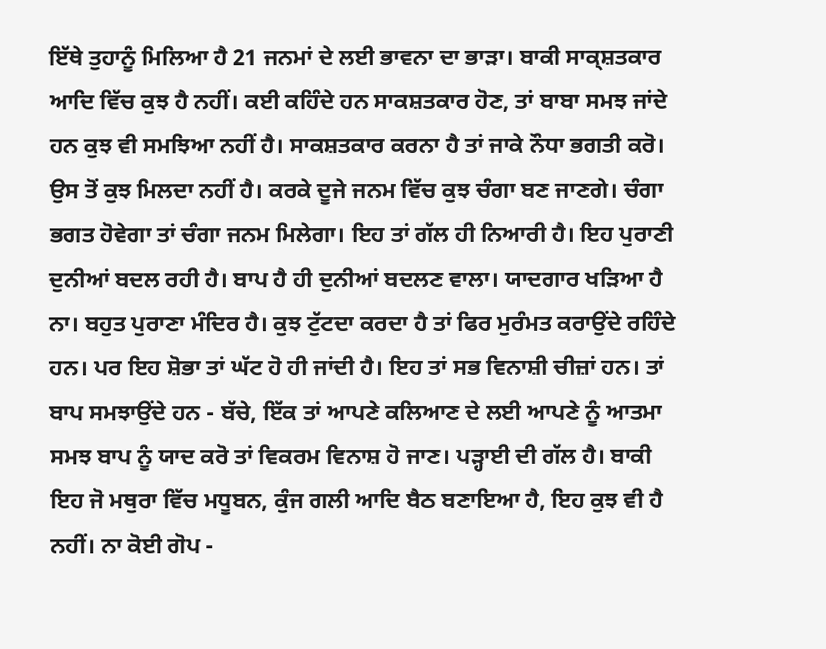ਇੱਥੇ ਤੁਹਾਨੂੰ ਮਿਲਿਆ ਹੈ 21 ਜਨਮਾਂ ਦੇ ਲਈ ਭਾਵਨਾ ਦਾ ਭਾੜਾ। ਬਾਕੀ ਸਾਕ੍ਸ਼ਤਕਾਰ ਆਦਿ ਵਿੱਚ ਕੁਝ ਹੈ ਨਹੀਂ। ਕਈ ਕਹਿੰਦੇ ਹਨ ਸਾਕਸ਼ਤਕਾਰ ਹੋਣ, ਤਾਂ ਬਾਬਾ ਸਮਝ ਜਾਂਦੇ ਹਨ ਕੁਝ ਵੀ ਸਮਝਿਆ ਨਹੀਂ ਹੈ। ਸਾਕਸ਼ਤਕਾਰ ਕਰਨਾ ਹੈ ਤਾਂ ਜਾਕੇ ਨੌਧਾ ਭਗਤੀ ਕਰੋ। ਉਸ ਤੋਂ ਕੁਝ ਮਿਲਦਾ ਨਹੀਂ ਹੈ। ਕਰਕੇ ਦੂਜੇ ਜਨਮ ਵਿੱਚ ਕੁਝ ਚੰਗਾ ਬਣ ਜਾਣਗੇ। ਚੰਗਾ ਭਗਤ ਹੋਵੇਗਾ ਤਾਂ ਚੰਗਾ ਜਨਮ ਮਿਲੇਗਾ। ਇਹ ਤਾਂ ਗੱਲ ਹੀ ਨਿਆਰੀ ਹੈ। ਇਹ ਪੁਰਾਣੀ ਦੁਨੀਆਂ ਬਦਲ ਰਹੀ ਹੈ। ਬਾਪ ਹੈ ਹੀ ਦੁਨੀਆਂ ਬਦਲਣ ਵਾਲਾ। ਯਾਦਗਾਰ ਖੜਿਆ ਹੈ ਨਾ। ਬਹੁਤ ਪੁਰਾਣਾ ਮੰਦਿਰ ਹੈ। ਕੁਝ ਟੁੱਟਦਾ ਕਰਦਾ ਹੈ ਤਾਂ ਫਿਰ ਮੁਰੰਮਤ ਕਰਾਉਂਦੇ ਰਹਿੰਦੇ ਹਨ। ਪਰ ਇਹ ਸ਼ੋਭਾ ਤਾਂ ਘੱਟ ਹੋ ਹੀ ਜਾਂਦੀ ਹੈ। ਇਹ ਤਾਂ ਸਭ ਵਿਨਾਸ਼ੀ ਚੀਜ਼ਾਂ ਹਨ। ਤਾਂ ਬਾਪ ਸਮਝਾਉਂਦੇ ਹਨ - ਬੱਚੇ, ਇੱਕ ਤਾਂ ਆਪਣੇ ਕਲਿਆਣ ਦੇ ਲਈ ਆਪਣੇ ਨੂੰ ਆਤਮਾ ਸਮਝ ਬਾਪ ਨੂੰ ਯਾਦ ਕਰੋ ਤਾਂ ਵਿਕਰਮ ਵਿਨਾਸ਼ ਹੋ ਜਾਣ। ਪੜ੍ਹਾਈ ਦੀ ਗੱਲ ਹੈ। ਬਾਕੀ ਇਹ ਜੋ ਮਥੁਰਾ ਵਿੱਚ ਮਧੂਬਨ, ਕੁੰਜ ਗਲੀ ਆਦਿ ਬੈਠ ਬਣਾਇਆ ਹੈ, ਇਹ ਕੁਝ ਵੀ ਹੈ ਨਹੀਂ। ਨਾ ਕੋਈ ਗੋਪ -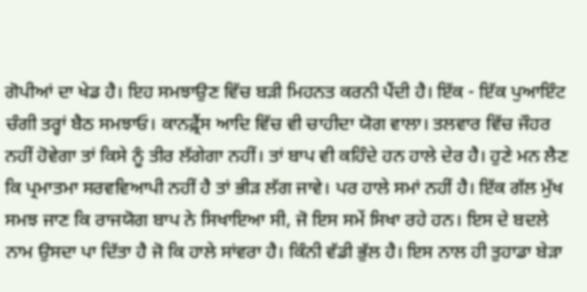ਗੋਪੀਆਂ ਦਾ ਖੇਡ ਹੈ। ਇਹ ਸਮਝਾਉਣ ਵਿੱਚ ਬੜੀ ਮਿਹਨਤ ਕਰਨੀ ਪੈਂਦੀ ਹੈ। ਇੱਕ - ਇੱਕ ਪੁਆਇੰਟ ਚੰਗੀ ਤਰ੍ਹਾਂ ਬੈਠ ਸਮਝਾਓ। ਕਾਨਫ਼੍ਰੈਂਸ ਆਦਿ ਵਿੱਚ ਵੀ ਚਾਹੀਦਾ ਯੋਗ ਵਾਲਾ। ਤਲਵਾਰ ਵਿੱਚ ਜੌਹਰ ਨਹੀਂ ਹੋਵੇਗਾ ਤਾਂ ਕਿਸੇ ਨੂੰ ਤੀਰ ਲੱਗੇਗਾ ਨਹੀਂ। ਤਾਂ ਬਾਪ ਵੀ ਕਹਿੰਦੇ ਹਨ ਹਾਲੇ ਦੇਰ ਹੈ। ਹੁਣੇ ਮਨ ਲੈਣ ਕਿ ਪ੍ਰਮਾਤਮਾ ਸਰਵਵਿਆਪੀ ਨਹੀਂ ਹੈ ਤਾਂ ਭੀੜ ਲੱਗ ਜਾਵੇ। ਪਰ ਹਾਲੇ ਸਮਾਂ ਨਹੀਂ ਹੈ। ਇੱਕ ਗੱਲ ਮੁੱਖ ਸਮਝ ਜਾਣ ਕਿ ਰਾਜਯੋਗ ਬਾਪ ਨੇ ਸਿਖਾਇਆ ਸੀ, ਜੋ ਇਸ ਸਮੇਂ ਸਿਖਾ ਰਹੇ ਹਨ। ਇਸ ਦੇ ਬਦਲੇ ਨਾਮ ਉਸਦਾ ਪਾ ਦਿੱਤਾ ਹੈ ਜੋ ਕਿ ਹਾਲੇ ਸਾਂਵਰਾ ਹੈ। ਕਿੰਨੀ ਵੱਡੀ ਭੁੱਲ ਹੈ। ਇਸ ਨਾਲ ਹੀ ਤੁਹਾਡਾ ਬੇੜਾ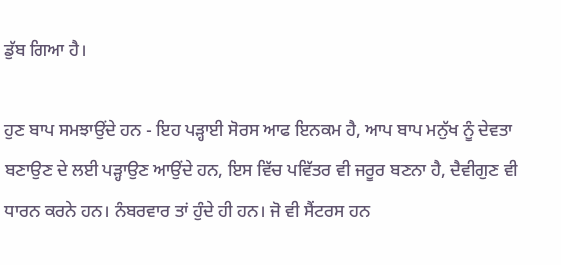ਡੁੱਬ ਗਿਆ ਹੈ।

ਹੁਣ ਬਾਪ ਸਮਝਾਉਂਦੇ ਹਨ - ਇਹ ਪੜ੍ਹਾਈ ਸੋਰਸ ਆਫ ਇਨਕਮ ਹੈ, ਆਪ ਬਾਪ ਮਨੁੱਖ ਨੂੰ ਦੇਵਤਾ ਬਣਾਉਣ ਦੇ ਲਈ ਪੜ੍ਹਾਉਣ ਆਉਂਦੇ ਹਨ, ਇਸ ਵਿੱਚ ਪਵਿੱਤਰ ਵੀ ਜਰੂਰ ਬਣਨਾ ਹੈ, ਦੈਵੀਗੁਣ ਵੀ ਧਾਰਨ ਕਰਨੇ ਹਨ। ਨੰਬਰਵਾਰ ਤਾਂ ਹੁੰਦੇ ਹੀ ਹਨ। ਜੋ ਵੀ ਸੈਂਟਰਸ ਹਨ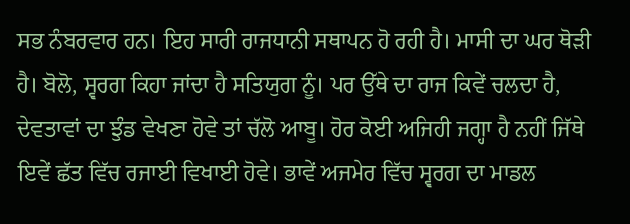ਸਭ ਨੰਬਰਵਾਰ ਹਨ। ਇਹ ਸਾਰੀ ਰਾਜਧਾਨੀ ਸਥਾਪਨ ਹੋ ਰਹੀ ਹੈ। ਮਾਸੀ ਦਾ ਘਰ ਥੋੜੀ ਹੈ। ਬੋਲੋ, ਸ੍ਵਰਗ ਕਿਹਾ ਜਾਂਦਾ ਹੈ ਸਤਿਯੁਗ ਨੂੰ। ਪਰ ਉੱਥੇ ਦਾ ਰਾਜ ਕਿਵੇਂ ਚਲਦਾ ਹੈ, ਦੇਵਤਾਵਾਂ ਦਾ ਝੁੰਡ ਵੇਖਣਾ ਹੋਵੇ ਤਾਂ ਚੱਲੋ ਆਬੂ। ਹੋਰ ਕੋਈ ਅਜਿਹੀ ਜਗ੍ਹਾ ਹੈ ਨਹੀਂ ਜਿੱਥੇ ਇਵੇਂ ਛੱਤ ਵਿੱਚ ਰਜਾਈ ਵਿਖਾਈ ਹੋਵੇ। ਭਾਵੇਂ ਅਜਮੇਰ ਵਿੱਚ ਸ੍ਵਰਗ ਦਾ ਮਾਡਲ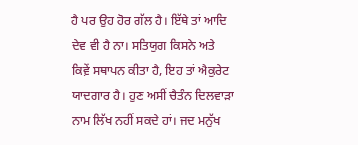ਹੈ ਪਰ ਉਹ ਹੋਰ ਗੱਲ ਹੈ। ਇੱਥੇ ਤਾਂ ਆਦਿ ਦੇਵ ਵੀ ਹੈ ਨਾ। ਸਤਿਯੁਗ ਕਿਸਨੇ ਅਤੇ ਕਿਵ਼ੇਂ ਸਥਾਪਨ ਕੀਤਾ ਹੈ, ਇਹ ਤਾਂ ਐਕੁਰੇਟ ਯਾਦਗਾਰ ਹੈ। ਹੁਣ ਅਸੀਂ ਚੈਤੰਨ ਦਿਲਵਾੜਾ ਨਾਮ ਲਿੱਖ ਨਹੀਂ ਸਕਦੇ ਹਾਂ। ਜਦ ਮਨੁੱਖ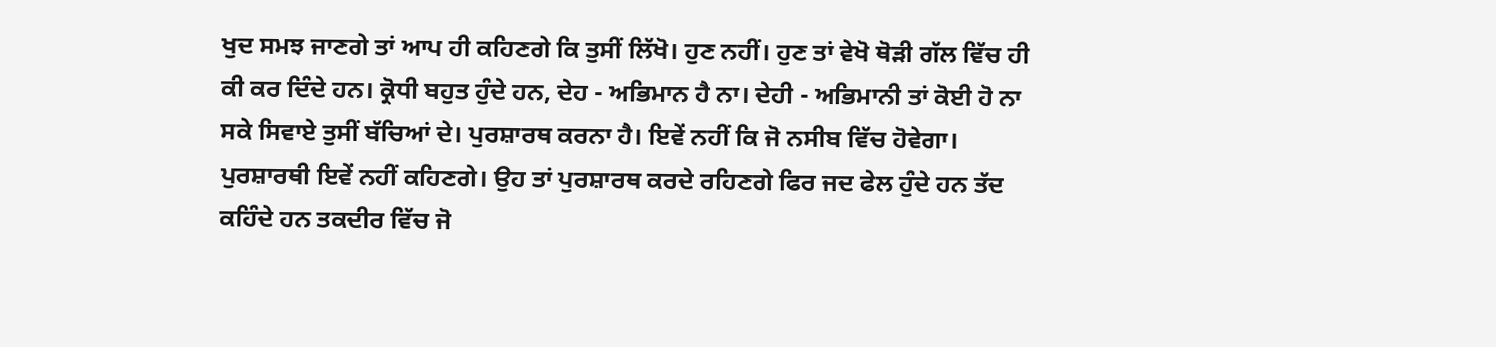ਖੁਦ ਸਮਝ ਜਾਣਗੇ ਤਾਂ ਆਪ ਹੀ ਕਹਿਣਗੇ ਕਿ ਤੁਸੀਂ ਲਿੱਖੋ। ਹੁਣ ਨਹੀਂ। ਹੁਣ ਤਾਂ ਵੇਖੋ ਥੋੜੀ ਗੱਲ ਵਿੱਚ ਹੀ ਕੀ ਕਰ ਦਿੰਦੇ ਹਨ। ਕ੍ਰੋਧੀ ਬਹੁਤ ਹੁੰਦੇ ਹਨ, ਦੇਹ - ਅਭਿਮਾਨ ਹੈ ਨਾ। ਦੇਹੀ - ਅਭਿਮਾਨੀ ਤਾਂ ਕੋਈ ਹੋ ਨਾ ਸਕੇ ਸਿਵਾਏ ਤੁਸੀਂ ਬੱਚਿਆਂ ਦੇ। ਪੁਰਸ਼ਾਰਥ ਕਰਨਾ ਹੈ। ਇਵੇਂ ਨਹੀਂ ਕਿ ਜੋ ਨਸੀਬ ਵਿੱਚ ਹੋਵੇਗਾ। ਪੁਰਸ਼ਾਰਥੀ ਇਵੇਂ ਨਹੀਂ ਕਹਿਣਗੇ। ਉਹ ਤਾਂ ਪੁਰਸ਼ਾਰਥ ਕਰਦੇ ਰਹਿਣਗੇ ਫਿਰ ਜਦ ਫੇਲ ਹੁੰਦੇ ਹਨ ਤੱਦ ਕਹਿੰਦੇ ਹਨ ਤਕਦੀਰ ਵਿੱਚ ਜੋ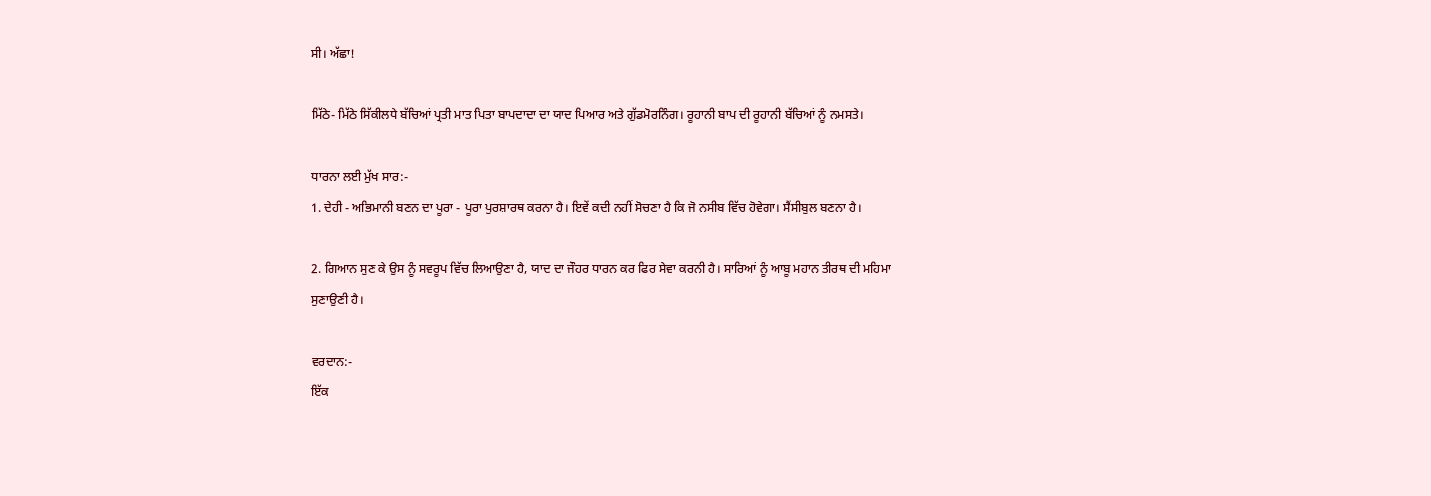ਸੀ। ਅੱਛਾ!

ਮਿੱਠੇ- ਮਿੱਠੇ ਸਿੱਕੀਲਧੇ ਬੱਚਿਆਂ ਪ੍ਰਤੀ ਮਾਤ ਪਿਤਾ ਬਾਪਦਾਦਾ ਦਾ ਯਾਦ ਪਿਆਰ ਅਤੇ ਗੁੱਡਮੋਰਨਿੰਗ। ਰੂਹਾਨੀ ਬਾਪ ਦੀ ਰੂਹਾਨੀ ਬੱਚਿਆਂ ਨੂੰ ਨਮਸਤੇ।

ਧਾਰਨਾ ਲਈ ਮੁੱਖ ਸਾਰ:-
1. ਦੇਹੀ - ਅਭਿਮਾਨੀ ਬਣਨ ਦਾ ਪੂਰਾ - ਪੂਰਾ ਪੁਰਸ਼ਾਰਥ ਕਰਨਾ ਹੈ। ਇਵੇਂ ਕਦੀ ਨਹੀਂ ਸੋਚਣਾ ਹੈ ਕਿ ਜੋ ਨਸੀਬ ਵਿੱਚ ਹੋਵੇਗਾ। ਸੈਂਸੀਬੁਲ ਬਣਨਾ ਹੈ।

2. ਗਿਆਨ ਸੁਣ ਕੇ ਉਸ ਨੂੰ ਸਵਰੂਪ ਵਿੱਚ ਲਿਆਉਣਾ ਹੈ, ਯਾਦ ਦਾ ਜੌਹਰ ਧਾਰਨ ਕਰ ਫਿਰ ਸੇਵਾ ਕਰਨੀ ਹੈ। ਸਾਰਿਆਂ ਨੂੰ ਆਬੂ ਮਹਾਨ ਤੀਰਥ ਦੀ ਮਹਿਮਾ ਸੁਣਾਉਣੀ ਹੈ।

ਵਰਦਾਨ:-
ਇੱਕ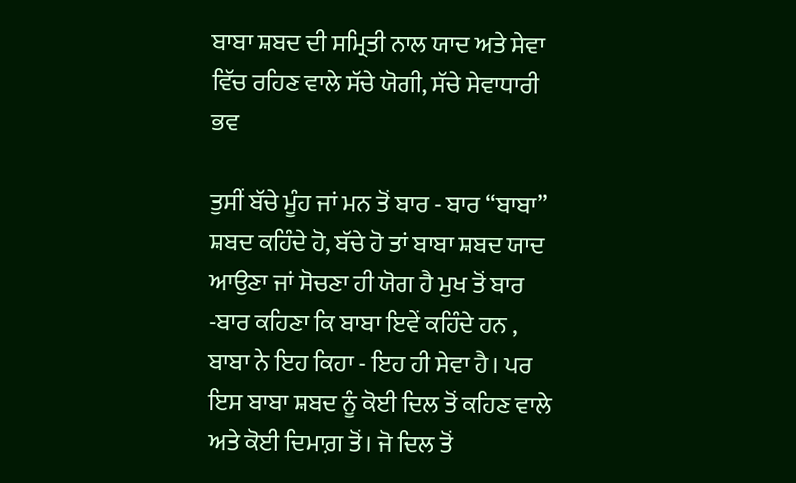ਬਾਬਾ ਸ਼ਬਦ ਦੀ ਸਮ੍ਰਿਤੀ ਨਾਲ ਯਾਦ ਅਤੇ ਸੇਵਾ ਵਿੱਚ ਰਹਿਣ ਵਾਲੇ ਸੱਚੇ ਯੋਗੀ, ਸੱਚੇ ਸੇਵਾਧਾਰੀ ਭਵ

ਤੁਸੀਂ ਬੱਚੇ ਮੂੰਹ ਜਾਂ ਮਨ ਤੋਂ ਬਾਰ - ਬਾਰ “ਬਾਬਾ” ਸ਼ਬਦ ਕਹਿੰਦੇ ਹੋ, ਬੱਚੇ ਹੋ ਤਾਂ ਬਾਬਾ ਸ਼ਬਦ ਯਾਦ ਆਉਣਾ ਜਾਂ ਸੋਚਣਾ ਹੀ ਯੋਗ ਹੈ ਮੁਖ ਤੋਂ ਬਾਰ -ਬਾਰ ਕਹਿਣਾ ਕਿ ਬਾਬਾ ਇਵੇਂ ਕਹਿੰਦੇ ਹਨ , ਬਾਬਾ ਨੇ ਇਹ ਕਿਹਾ - ਇਹ ਹੀ ਸੇਵਾ ਹੈ। ਪਰ ਇਸ ਬਾਬਾ ਸ਼ਬਦ ਨੂੰ ਕੋਈ ਦਿਲ ਤੋਂ ਕਹਿਣ ਵਾਲੇ ਅਤੇ ਕੋਈ ਦਿਮਾਗ਼ ਤੋਂ। ਜੋ ਦਿਲ ਤੋਂ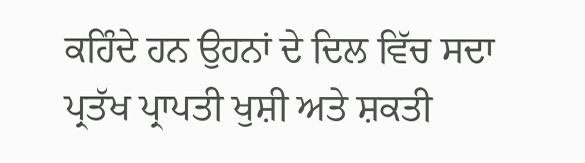ਕਹਿੰਦੇ ਹਨ ਉਹਨਾਂ ਦੇ ਦਿਲ ਵਿੱਚ ਸਦਾ ਪ੍ਰਤੱਖ ਪ੍ਰਾਪਤੀ ਖੁਸ਼ੀ ਅਤੇ ਸ਼ਕਤੀ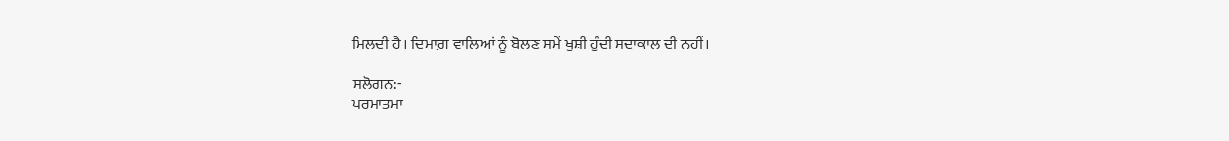ਮਿਲਦੀ ਹੈ। ਦਿਮਾਗ਼ ਵਾਲਿਆਂ ਨੂੰ ਬੋਲਣ ਸਮੇਂ ਖੁਸ਼ੀ ਹੁੰਦੀ ਸਦਾਕਾਲ ਦੀ ਨਹੀਂ।

ਸਲੋਗਨ:-
ਪਰਮਾਤਮਾ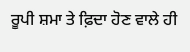ਰੂਪੀ ਸ਼ਮਾ ਤੇ ਫ਼ਿਦਾ ਹੋਣ ਵਾਲੇ ਹੀ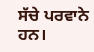ਸੱਚੇ ਪਰਵਾਨੇ ਹਨ।